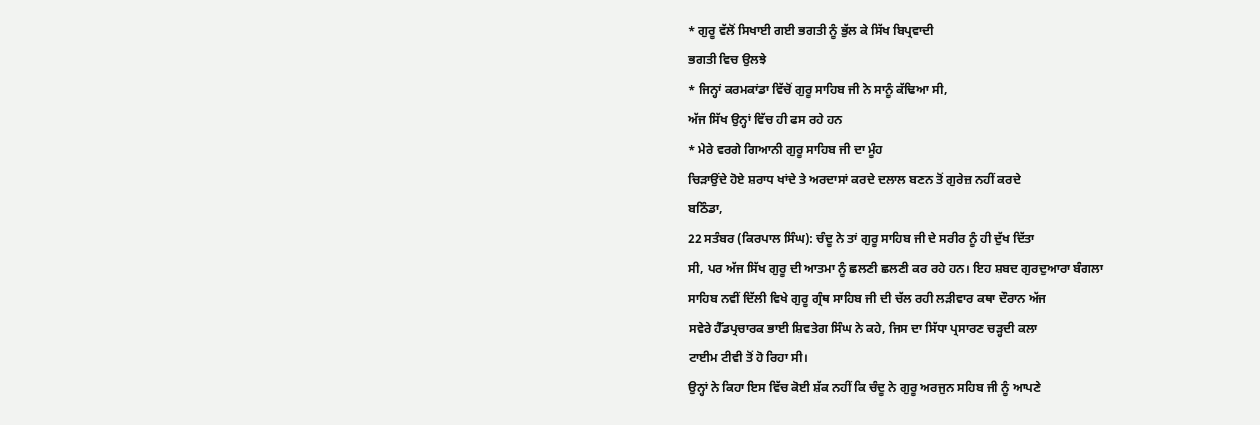* ਗੁਰੂ ਵੱਲੋਂ ਸਿਖਾਈ ਗਈ ਭਗਤੀ ਨੂੰ ਭੁੱਲ ਕੇ ਸਿੱਖ ਬਿਪ੍ਰਵਾਦੀ
ਭਗਤੀ ਵਿਚ ਉਲਝੇ
* ਜਿਨ੍ਹਾਂ ਕਰਮਕਾਂਡਾ ਵਿੱਚੋਂ ਗੁਰੂ ਸਾਹਿਬ ਜੀ ਨੇ ਸਾਨੂੰ ਕੱਢਿਆ ਸੀ,
ਅੱਜ ਸਿੱਖ ਉਨ੍ਹਾਂ ਵਿੱਚ ਹੀ ਫਸ ਰਹੇ ਹਨ
* ਮੇਰੇ ਵਰਗੇ ਗਿਆਨੀ ਗੁਰੂ ਸਾਹਿਬ ਜੀ ਦਾ ਮੂੰਹ
ਚਿੜਾਉਂਦੇ ਹੋਏ ਸ਼ਰਾਧ ਖਾਂਦੇ ਤੇ ਅਰਦਾਸਾਂ ਕਰਦੇ ਦਲਾਲ ਬਣਨ ਤੋਂ ਗੁਰੇਜ਼ ਨਹੀਂ ਕਰਦੇ
ਬਠਿੰਡਾ,
22 ਸਤੰਬਰ (ਕਿਰਪਾਲ ਸਿੰਘ): ਚੰਦੂ ਨੇ ਤਾਂ ਗੁਰੂ ਸਾਹਿਬ ਜੀ ਦੇ ਸਰੀਰ ਨੂੰ ਹੀ ਦੁੱਖ ਦਿੱਤਾ
ਸੀ, ਪਰ ਅੱਜ ਸਿੱਖ ਗੁਰੂ ਦੀ ਆਤਮਾ ਨੂੰ ਛਲਣੀ ਛਲਣੀ ਕਰ ਰਹੇ ਹਨ। ਇਹ ਸ਼ਬਦ ਗੁਰਦੁਆਰਾ ਬੰਗਲਾ
ਸਾਹਿਬ ਨਵੀਂ ਦਿੱਲੀ ਵਿਖੇ ਗੁਰੂ ਗ੍ਰੰਥ ਸਾਹਿਬ ਜੀ ਦੀ ਚੱਲ ਰਹੀ ਲੜੀਵਾਰ ਕਥਾ ਦੌਰਾਨ ਅੱਜ
ਸਵੇਰੇ ਹੈੱਡਪ੍ਰਚਾਰਕ ਭਾਈ ਸ਼ਿਵਤੇਗ ਸਿੰਘ ਨੇ ਕਹੇ, ਜਿਸ ਦਾ ਸਿੱਧਾ ਪ੍ਰਸਾਰਣ ਚੜ੍ਹਦੀ ਕਲਾ
ਟਾਈਮ ਟੀਵੀ ਤੋਂ ਹੋ ਰਿਹਾ ਸੀ।
ਉਨ੍ਹਾਂ ਨੇ ਕਿਹਾ ਇਸ ਵਿੱਚ ਕੋਈ ਸ਼ੱਕ ਨਹੀਂ ਕਿ ਚੰਦੂ ਨੇ ਗੁਰੂ ਅਰਜੁਨ ਸਹਿਬ ਜੀ ਨੂੰ ਆਪਣੇ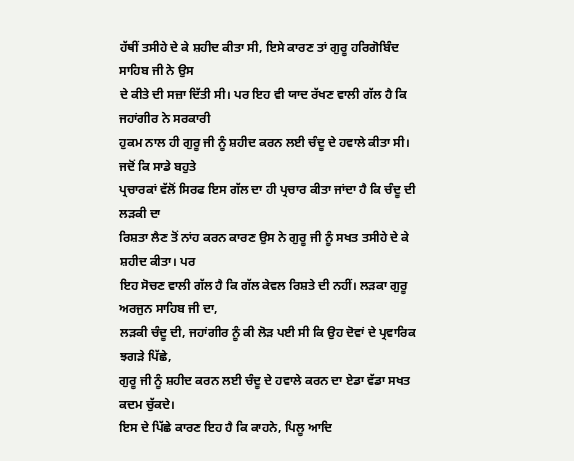ਹੱਥੀਂ ਤਸੀਹੇ ਦੇ ਕੇ ਸ਼ਹੀਦ ਕੀਤਾ ਸੀ, ਇਸੇ ਕਾਰਣ ਤਾਂ ਗੁਰੂ ਹਰਿਗੋਬਿੰਦ ਸਾਹਿਬ ਜੀ ਨੇ ਉਸ
ਦੇ ਕੀਤੇ ਦੀ ਸਜ਼ਾ ਦਿੱਤੀ ਸੀ। ਪਰ ਇਹ ਵੀ ਯਾਦ ਰੱਖਣ ਵਾਲੀ ਗੱਲ ਹੈ ਕਿ ਜਹਾਂਗੀਰ ਨੇ ਸਰਕਾਰੀ
ਹੁਕਮ ਨਾਲ ਹੀ ਗੁਰੂ ਜੀ ਨੂੰ ਸ਼ਹੀਦ ਕਰਨ ਲਈ ਚੰਦੂ ਦੇ ਹਵਾਲੇ ਕੀਤਾ ਸੀ। ਜਦੋਂ ਕਿ ਸਾਡੇ ਬਹੁਤੇ
ਪ੍ਰਚਾਰਕਾਂ ਵੱਲੋਂ ਸਿਰਫ ਇਸ ਗੱਲ ਦਾ ਹੀ ਪ੍ਰਚਾਰ ਕੀਤਾ ਜਾਂਦਾ ਹੈ ਕਿ ਚੰਦੂ ਦੀ ਲੜਕੀ ਦਾ
ਰਿਸ਼ਤਾ ਲੈਣ ਤੋਂ ਨਾਂਹ ਕਰਨ ਕਾਰਣ ਉਸ ਨੇ ਗੁਰੂ ਜੀ ਨੂੰ ਸਖਤ ਤਸੀਹੇ ਦੇ ਕੇ ਸ਼ਹੀਦ ਕੀਤਾ। ਪਰ
ਇਹ ਸੋਚਣ ਵਾਲੀ ਗੱਲ ਹੈ ਕਿ ਗੱਲ ਕੇਵਲ ਰਿਸ਼ਤੇ ਦੀ ਨਹੀਂ। ਲੜਕਾ ਗੁਰੂ ਅਰਜੁਨ ਸਾਹਿਬ ਜੀ ਦਾ,
ਲੜਕੀ ਚੰਦੂ ਦੀ, ਜਹਾਂਗੀਰ ਨੂੰ ਕੀ ਲੋੜ ਪਈ ਸੀ ਕਿ ਉਹ ਦੋਵਾਂ ਦੇ ਪ੍ਰਵਾਰਿਕ ਝਗੜੇ ਪਿੱਛੇ,
ਗੁਰੂ ਜੀ ਨੂੰ ਸ਼ਹੀਦ ਕਰਨ ਲਈ ਚੰਦੂ ਦੇ ਹਵਾਲੇ ਕਰਨ ਦਾ ਏਡਾ ਵੱਡਾ ਸਖਤ ਕਦਮ ਚੁੱਕਦੇ।
ਇਸ ਦੇ ਪਿੱਛੇ ਕਾਰਣ ਇਹ ਹੈ ਕਿ ਕਾਹਨੇ, ਪਿਲੂ ਆਦਿ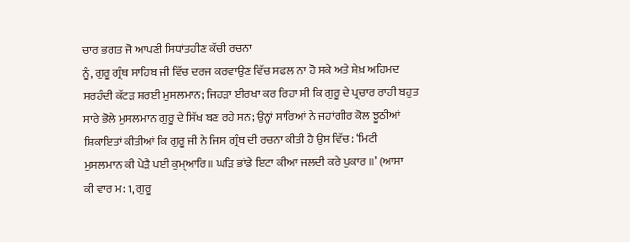ਚਾਰ ਭਗਤ ਜੋ ਆਪਣੀ ਸਿਧਾਂਤਹੀਣ ਕੱਚੀ ਰਚਨਾ
ਨੂੰ, ਗੁਰੂ ਗ੍ਰੰਥ ਸਾਹਿਬ ਜੀ ਵਿੱਚ ਦਰਜ ਕਰਵਾਉਣ ਵਿੱਚ ਸਫਲ ਨਾ ਹੋ ਸਕੇ ਅਤੇ ਸ਼ੇਖ਼ ਅਹਿਮਦ
ਸਰਹੰਦੀ ਕੱਟੜ ਸ਼ਰਈ ਮੁਸਲਮਾਨ; ਜਿਹੜਾ ਈਰਖਾ ਕਰ ਰਿਹਾ ਸੀ ਕਿ ਗੁਰੂ ਦੇ ਪ੍ਰਚਾਰ ਰਾਹੀ ਬਹੁਤ
ਸਾਰੇ ਭੋਲੇ ਮੁਸਲਮਾਨ ਗੁਰੂ ਦੇ ਸਿੱਖ ਬਣ ਰਹੇ ਸਨ; ਉਨ੍ਹਾਂ ਸਾਰਿਆਂ ਨੇ ਜਹਾਂਗੀਰ ਕੋਲ ਝੂਠੀਆਂ
ਸ਼ਿਕਾਇਤਾਂ ਕੀਤੀਆਂ ਕਿ ਗੁਰੂ ਜੀ ਨੇ ਜਿਸ ਗ੍ਰੰਥ ਦੀ ਰਚਨਾ ਕੀਤੀ ਹੈ ਉਸ ਵਿੱਚ: ‘ਮਿਟੀ
ਮੁਸਲਮਾਨ ਕੀ ਪੇੜੈ ਪਈ ਕੁਮ੍ਆਰਿ॥ ਘੜਿ ਭਾਂਡੇ ਇਟਾ ਕੀਆ ਜਲਦੀ ਕਰੇ ਪੁਕਾਰ ॥’ (ਆਸਾ
ਕੀ ਵਾਰ ਮ: 1, ਗੁਰੂ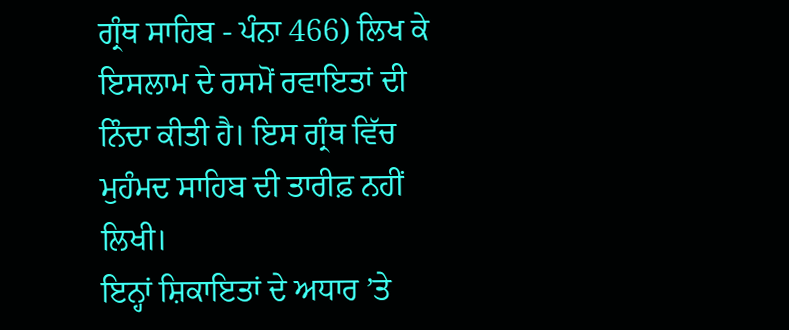ਗ੍ਰੰਥ ਸਾਹਿਬ - ਪੰਨਾ 466) ਲਿਖ ਕੇ ਇਸਲਾਮ ਦੇ ਰਸਮੋਂ ਰਵਾਇਤਾਂ ਦੀ
ਨਿੰਦਾ ਕੀਤੀ ਹੈ। ਇਸ ਗ੍ਰੰਥ ਵਿੱਚ ਮੁਹੰਮਦ ਸਾਹਿਬ ਦੀ ਤਾਰੀਫ਼ ਨਹੀਂ ਲਿਖੀ।
ਇਨ੍ਹਾਂ ਸ਼ਿਕਾਇਤਾਂ ਦੇ ਅਧਾਰ ’ਤੇ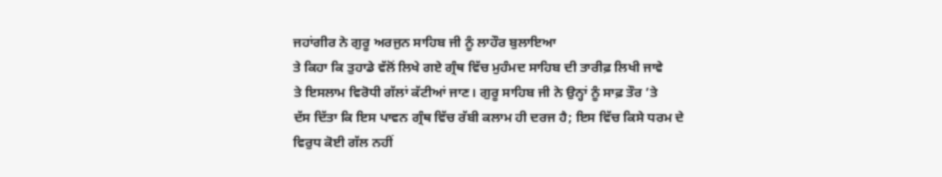ਜਹਾਂਗੀਰ ਨੇ ਗੁਰੂ ਅਰਜੁਨ ਸਾਹਿਬ ਜੀ ਨੂੰ ਲਾਹੌਰ ਬੁਲਾਇਆ
ਤੇ ਕਿਹਾ ਕਿ ਤੁਹਾਡੇ ਵੱਲੋਂ ਲਿਖੇ ਗਏ ਗ੍ਰੰਥ ਵਿੱਚ ਮੁਹੰਮਦ ਸਾਹਿਬ ਦੀ ਤਾਰੀਫ਼ ਲਿਖੀ ਜਾਵੇ
ਤੇ ਇਸਲਾਮ ਵਿਰੋਧੀ ਗੱਲਾਂ ਕੱਟੀਆਂ ਜਾਣ। ਗੁਰੂ ਸਾਹਿਬ ਜੀ ਨੇ ਉਨ੍ਹਾਂ ਨੂੰ ਸਾਫ਼ ਤੌਰ ’ਤੇ
ਦੱਸ ਦਿੱਤਾ ਕਿ ਇਸ ਪਾਵਨ ਗ੍ਰੰਥ ਵਿੱਚ ਰੱਬੀ ਕਲਾਮ ਹੀ ਦਰਜ ਹੈ; ਇਸ ਵਿੱਚ ਕਿਸੇ ਧਰਮ ਦੇ
ਵਿਰੁਧ ਕੋਈ ਗੱਲ ਨਹੀਂ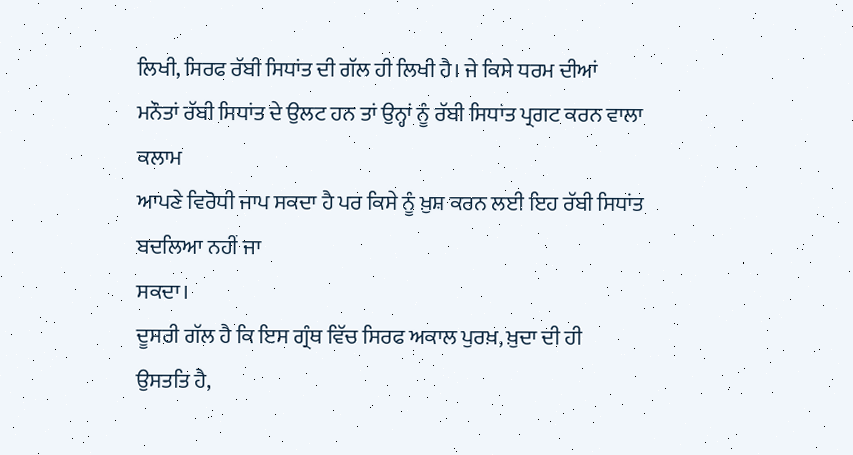ਲਿਖੀ, ਸਿਰਫ ਰੱਬੀ ਸਿਧਾਂਤ ਦੀ ਗੱਲ ਹੀ ਲਿਖੀ ਹੈ। ਜੇ ਕਿਸੇ ਧਰਮ ਦੀਆਂ
ਮਨੌਤਾਂ ਰੱਬੀ ਸਿਧਾਂਤ ਦੇ ਉਲਟ ਹਨ ਤਾਂ ਉਨ੍ਹਾਂ ਨੂੰ ਰੱਬੀ ਸਿਧਾਂਤ ਪ੍ਰਗਟ ਕਰਨ ਵਾਲਾ ਕਲਾਮ
ਆਪਣੇ ਵਿਰੋਧੀ ਜਾਪ ਸਕਦਾ ਹੈ ਪਰ ਕਿਸੇ ਨੂੰ ਖ਼ੁਸ਼ ਕਰਨ ਲਈ ਇਹ ਰੱਬੀ ਸਿਧਾਂਤ ਬਦਲਿਆ ਨਹੀਂ ਜਾ
ਸਕਦਾ।
ਦੂਸਰੀ ਗੱਲ ਹੈ ਕਿ ਇਸ ਗ੍ਰੰਥ ਵਿੱਚ ਸਿਰਫ ਅਕਾਲ ਪੁਰਖ਼, ਖ਼ੁਦਾ ਦੀ ਹੀ
ਉਸਤਤਿ ਹੈ,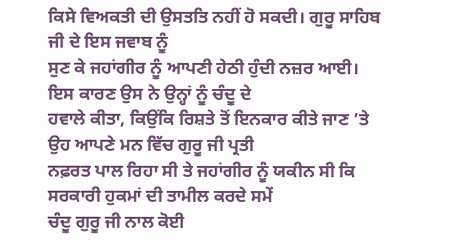ਕਿਸੇ ਵਿਅਕਤੀ ਦੀ ਉਸਤਤਿ ਨਹੀਂ ਹੋ ਸਕਦੀ। ਗੁਰੂ ਸਾਹਿਬ ਜੀ ਦੇ ਇਸ ਜਵਾਬ ਨੂੰ
ਸੁਣ ਕੇ ਜਹਾਂਗੀਰ ਨੂੰ ਆਪਣੀ ਹੇਠੀ ਹੁੰਦੀ ਨਜ਼ਰ ਆਈ। ਇਸ ਕਾਰਣ ਉਸ ਨੇ ਉਨ੍ਹਾਂ ਨੂੰ ਚੰਦੂ ਦੇ
ਹਵਾਲੇ ਕੀਤਾ, ਕਿਉਂਕਿ ਰਿਸ਼ਤੇ ਤੋਂ ਇਨਕਾਰ ਕੀਤੇ ਜਾਣ ’ਤੇ ਉਹ ਆਪਣੇ ਮਨ ਵਿੱਚ ਗੁਰੂ ਜੀ ਪ੍ਰਤੀ
ਨਫ਼ਰਤ ਪਾਲ ਰਿਹਾ ਸੀ ਤੇ ਜਹਾਂਗੀਰ ਨੂੰ ਯਕੀਨ ਸੀ ਕਿ ਸਰਕਾਰੀ ਹੁਕਮਾਂ ਦੀ ਤਾਮੀਲ ਕਰਦੇ ਸਮੇਂ
ਚੰਦੂ ਗੁਰੂ ਜੀ ਨਾਲ ਕੋਈ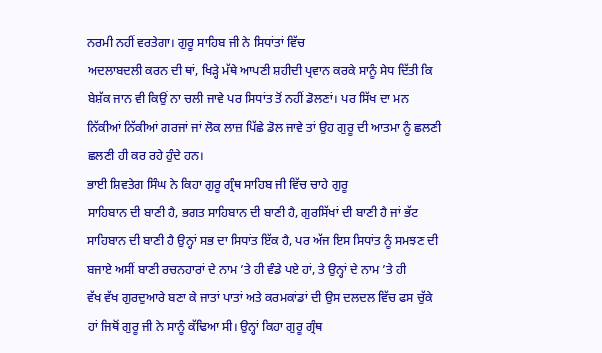ਨਰਮੀ ਨਹੀਂ ਵਰਤੇਗਾ। ਗੁਰੂ ਸਾਹਿਬ ਜੀ ਨੇ ਸਿਧਾਂਤਾਂ ਵਿੱਚ
ਅਦਲਾਬਦਲੀ ਕਰਨ ਦੀ ਥਾਂ, ਖਿੜ੍ਹੇ ਮੱਥੇ ਆਪਣੀ ਸ਼ਹੀਦੀ ਪ੍ਰਵਾਨ ਕਰਕੇ ਸਾਨੂੰ ਸੇਧ ਦਿੱਤੀ ਕਿ
ਬੇਸ਼ੱਕ ਜਾਨ ਵੀ ਕਿਉਂ ਨਾ ਚਲੀ ਜਾਵੇ ਪਰ ਸਿਧਾਂਤ ਤੋਂ ਨਹੀਂ ਡੋਲਣਾਂ। ਪਰ ਸਿੱਖ ਦਾ ਮਨ
ਨਿੱਕੀਆਂ ਨਿੱਕੀਆਂ ਗਰਜਾਂ ਜਾਂ ਲੋਕ ਲਾਜ਼ ਪਿੱਛੇ ਡੋਲ ਜਾਵੇ ਤਾਂ ਉਹ ਗੁਰੂ ਦੀ ਆਤਮਾ ਨੂੰ ਛਲਣੀ
ਛਲਣੀ ਹੀ ਕਰ ਰਹੇ ਹੁੰਦੇ ਹਨ।
ਭਾਈ ਸ਼ਿਵਤੇਗ ਸਿੰਘ ਨੇ ਕਿਹਾ ਗੁਰੂ ਗ੍ਰੰਥ ਸਾਹਿਬ ਜੀ ਵਿੱਚ ਚਾਹੇ ਗੁਰੂ
ਸਾਹਿਬਾਨ ਦੀ ਬਾਣੀ ਹੈ, ਭਗਤ ਸਾਹਿਬਾਨ ਦੀ ਬਾਣੀ ਹੈ, ਗੁਰਸਿੱਖਾਂ ਦੀ ਬਾਣੀ ਹੈ ਜਾਂ ਭੱਟ
ਸਾਹਿਬਾਨ ਦੀ ਬਾਣੀ ਹੈ ਉਨ੍ਹਾਂ ਸਭ ਦਾ ਸਿਧਾਂਤ ਇੱਕ ਹੈ, ਪਰ ਅੱਜ ਇਸ ਸਿਧਾਂਤ ਨੂੰ ਸਮਝਣ ਦੀ
ਬਜਾਏ ਅਸੀਂ ਬਾਣੀ ਰਚਨਹਾਰਾਂ ਦੇ ਨਾਮ ’ਤੇ ਹੀ ਵੰਡੇ ਪਏ ਹਾਂ, ਤੇ ਉਨ੍ਹਾਂ ਦੇ ਨਾਮ ’ਤੇ ਹੀ
ਵੱਖ ਵੱਖ ਗੁਰਦੁਆਰੇ ਬਣਾ ਕੇ ਜਾਤਾਂ ਪਾਤਾਂ ਅਤੇ ਕਰਮਕਾਂਡਾਂ ਦੀ ਉਸ ਦਲਦਲ ਵਿੱਚ ਫਸ ਚੁੱਕੇ
ਹਾਂ ਜਿਥੋਂ ਗੁਰੂ ਜੀ ਨੇ ਸਾਨੂੰ ਕੱਢਿਆ ਸੀ। ਉਨ੍ਹਾਂ ਕਿਹਾ ਗੁਰੂ ਗ੍ਰੰਥ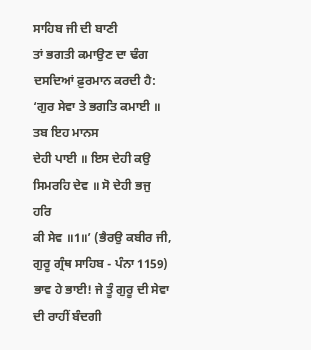ਸਾਹਿਬ ਜੀ ਦੀ ਬਾਣੀ
ਤਾਂ ਭਗਤੀ ਕਮਾਉਣ ਦਾ ਢੰਗ ਦਸਦਿਆਂ ਫ਼ੁਰਮਾਨ ਕਰਦੀ ਹੈ:
‘ਗੁਰ ਸੇਵਾ ਤੇ ਭਗਤਿ ਕਮਾਈ ॥ ਤਬ ਇਹ ਮਾਨਸ
ਦੇਹੀ ਪਾਈ ॥ ਇਸ ਦੇਹੀ ਕਉ ਸਿਮਰਹਿ ਦੇਵ ॥ ਸੋ ਦੇਹੀ ਭਜੁ ਹਰਿ
ਕੀ ਸੇਵ ॥1॥’ (ਭੈਰਉ ਕਬੀਰ ਜੀ, ਗੁਰੂ ਗ੍ਰੰਥ ਸਾਹਿਬ - ਪੰਨਾ 1159)
ਭਾਵ ਹੇ ਭਾਈ! ਜੇ ਤੂੰ ਗੁਰੂ ਦੀ ਸੇਵਾ ਦੀ ਰਾਹੀਂ ਬੰਦਗੀ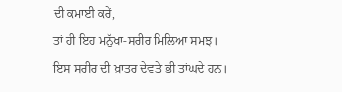ਦੀ ਕਮਾਈ ਕਰੇਂ,
ਤਾਂ ਹੀ ਇਹ ਮਨੁੱਖਾ-ਸਰੀਰ ਮਿਲਿਆ ਸਮਝ। ਇਸ ਸਰੀਰ ਦੀ ਖ਼ਾਤਰ ਦੇਵਤੇ ਭੀ ਤਾਂਘਦੇ ਹਨ।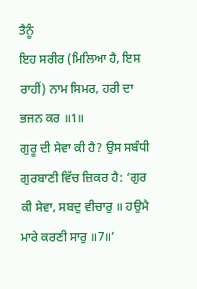ਤੈਨੂੰ
ਇਹ ਸਰੀਰ (ਮਿਲਿਆ ਹੈ, ਇਸ ਰਾਹੀਂ) ਨਾਮ ਸਿਮਰ, ਹਰੀ ਦਾ ਭਜਨ ਕਰ ॥1॥
ਗੁਰੂ ਦੀ ਸੇਵਾ ਕੀ ਹੈ? ਉਸ ਸਬੰਧੀ ਗੁਰਬਾਣੀ ਵਿੱਚ ਜ਼ਿਕਰ ਹੈ: ‘ਗੁਰ
ਕੀ ਸੇਵਾ, ਸਬਦੁ ਵੀਚਾਰੁ ॥ ਹਉਮੈ ਮਾਰੇ ਕਰਣੀ ਸਾਰੁ ॥7॥’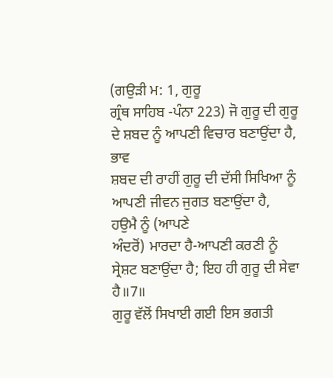(ਗਉੜੀ ਮ: 1, ਗੁਰੂ
ਗ੍ਰੰਥ ਸਾਹਿਬ -ਪੰਨਾ 223) ਜੋ ਗੁਰੂ ਦੀ ਗੁਰੂ ਦੇ ਸ਼ਬਦ ਨੂੰ ਆਪਣੀ ਵਿਚਾਰ ਬਣਾਉਂਦਾ ਹੈ, ਭਾਵ
ਸ਼ਬਦ ਦੀ ਰਾਹੀਂ ਗੁਰੂ ਦੀ ਦੱਸੀ ਸਿਖਿਆ ਨੂੰ ਆਪਣੀ ਜੀਵਨ ਜੁਗਤ ਬਣਾਉਂਦਾ ਹੈ, ਹਉਮੈ ਨੂੰ (ਆਪਣੇ
ਅੰਦਰੋਂ) ਮਾਰਦਾ ਹੈ-ਆਪਣੀ ਕਰਣੀ ਨੂੰ ਸ੍ਰੇਸ਼ਟ ਬਣਾਉਂਦਾ ਹੈ; ਇਹ ਹੀ ਗੁਰੂ ਦੀ ਸੇਵਾ ਹੈ॥7॥
ਗੁਰੂ ਵੱਲੋਂ ਸਿਖਾਈ ਗਈ ਇਸ ਭਗਤੀ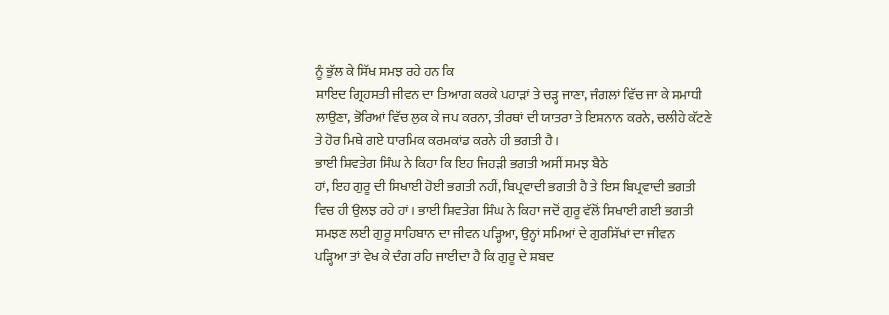ਨੂੰ ਭੁੱਲ ਕੇ ਸਿੱਖ ਸਮਝ ਰਹੇ ਹਨ ਕਿ
ਸ਼ਾਇਦ ਗ੍ਰਿਹਸਤੀ ਜੀਵਨ ਦਾ ਤਿਆਗ ਕਰਕੇ ਪਹਾੜਾਂ ਤੇ ਚੜ੍ਹ ਜਾਣਾ, ਜੰਗਲਾਂ ਵਿੱਚ ਜਾ ਕੇ ਸਮਾਧੀ
ਲਾਉਣਾ, ਭੋਰਿਆਂ ਵਿੱਚ ਲੁਕ ਕੇ ਜਪ ਕਰਨਾ, ਤੀਰਥਾਂ ਦੀ ਯਾਤਰਾ ਤੇ ਇਸ਼ਨਾਨ ਕਰਨੇ, ਚਲੀਹੇ ਕੱਟਣੇ
ਤੇ ਹੋਰ ਮਿਥੇ ਗਏ ਧਾਰਮਿਕ ਕਰਮਕਾਂਡ ਕਰਨੇ ਹੀ ਭਗਤੀ ਹੈ।
ਭਾਈ ਸ਼ਿਵਤੇਗ ਸਿੰਘ ਨੇ ਕਿਹਾ ਕਿ ਇਹ ਜਿਹੜੀ ਭਗਤੀ ਅਸੀਂ ਸਮਝ ਬੈਠੇ
ਹਾਂ, ਇਹ ਗੁਰੂ ਦੀ ਸਿਖਾਈ ਹੋਈ ਭਗਤੀ ਨਹੀਂ, ਬਿਪ੍ਰਵਾਦੀ ਭਗਤੀ ਹੈ ਤੇ ਇਸ ਬਿਪ੍ਰਵਾਦੀ ਭਗਤੀ
ਵਿਚ ਹੀ ਉਲਝ ਰਹੇ ਹਾਂ। ਭਾਈ ਸ਼ਿਵਤੇਗ ਸਿੰਘ ਨੇ ਕਿਹਾ ਜਦੋਂ ਗੁਰੂ ਵੱਲੋਂ ਸਿਖਾਈ ਗਈ ਭਗਤੀ
ਸਮਝਣ ਲਈ ਗੁਰੂ ਸਾਹਿਬਾਨ ਦਾ ਜੀਵਨ ਪੜ੍ਹਿਆ, ਉਨ੍ਹਾਂ ਸਮਿਆਂ ਦੇ ਗੁਰਸਿੱਖਾਂ ਦਾ ਜੀਵਨ
ਪੜ੍ਹਿਆ ਤਾਂ ਵੇਖ ਕੇ ਦੰਗ ਰਹਿ ਜਾਈਦਾ ਹੈ ਕਿ ਗੁਰੂ ਦੇ ਸ਼ਬਦ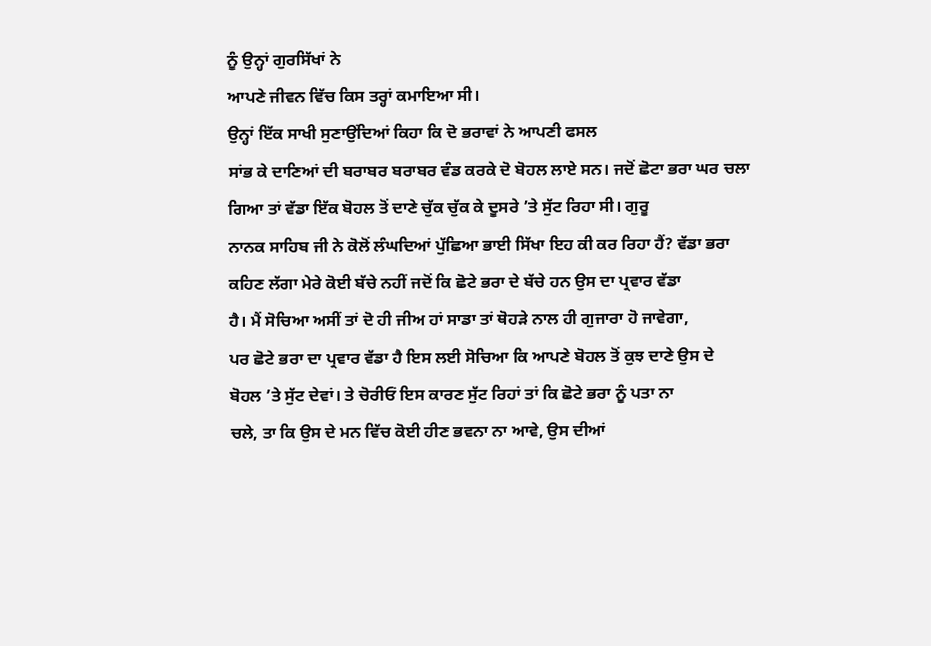ਨੂੰ ਉਨ੍ਹਾਂ ਗੁਰਸਿੱਖਾਂ ਨੇ
ਆਪਣੇ ਜੀਵਨ ਵਿੱਚ ਕਿਸ ਤਰ੍ਹਾਂ ਕਮਾਇਆ ਸੀ।
ਉਨ੍ਹਾਂ ਇੱਕ ਸਾਖੀ ਸੁਣਾਉਂਦਿਆਂ ਕਿਹਾ ਕਿ ਦੋ ਭਰਾਵਾਂ ਨੇ ਆਪਣੀ ਫਸਲ
ਸਾਂਭ ਕੇ ਦਾਣਿਆਂ ਦੀ ਬਰਾਬਰ ਬਰਾਬਰ ਵੰਡ ਕਰਕੇ ਦੋ ਬੋਹਲ ਲਾਏ ਸਨ। ਜਦੋਂ ਛੋਟਾ ਭਰਾ ਘਰ ਚਲਾ
ਗਿਆ ਤਾਂ ਵੱਡਾ ਇੱਕ ਬੋਹਲ ਤੋਂ ਦਾਣੇ ਚੁੱਕ ਚੁੱਕ ਕੇ ਦੂਸਰੇ ’ਤੇ ਸੁੱਟ ਰਿਹਾ ਸੀ। ਗੁਰੂ
ਨਾਨਕ ਸਾਹਿਬ ਜੀ ਨੇ ਕੋਲੋਂ ਲੰਘਦਿਆਂ ਪੁੱਛਿਆ ਭਾਈ ਸਿੱਖਾ ਇਹ ਕੀ ਕਰ ਰਿਹਾ ਹੈਂ? ਵੱਡਾ ਭਰਾ
ਕਹਿਣ ਲੱਗਾ ਮੇਰੇ ਕੋਈ ਬੱਚੇ ਨਹੀਂ ਜਦੋਂ ਕਿ ਛੋਟੇ ਭਰਾ ਦੇ ਬੱਚੇ ਹਨ ਉਸ ਦਾ ਪ੍ਰਵਾਰ ਵੱਡਾ
ਹੈ। ਮੈਂ ਸੋਚਿਆ ਅਸੀਂ ਤਾਂ ਦੋ ਹੀ ਜੀਅ ਹਾਂ ਸਾਡਾ ਤਾਂ ਥੋਹੜੇ ਨਾਲ ਹੀ ਗੁਜਾਰਾ ਹੋ ਜਾਵੇਗਾ,
ਪਰ ਛੋਟੇ ਭਰਾ ਦਾ ਪ੍ਰਵਾਰ ਵੱਡਾ ਹੈ ਇਸ ਲਈ ਸੋਚਿਆ ਕਿ ਆਪਣੇ ਬੋਹਲ ਤੋਂ ਕੁਝ ਦਾਣੇ ਉਸ ਦੇ
ਬੋਹਲ ’ਤੇ ਸੁੱਟ ਦੇਵਾਂ। ਤੇ ਚੋਰੀਓਂ ਇਸ ਕਾਰਣ ਸੁੱਟ ਰਿਹਾਂ ਤਾਂ ਕਿ ਛੋਟੇ ਭਰਾ ਨੂੰ ਪਤਾ ਨਾ
ਚਲੇ, ਤਾ ਕਿ ਉਸ ਦੇ ਮਨ ਵਿੱਚ ਕੋਈ ਹੀਣ ਭਵਨਾ ਨਾ ਆਵੇ, ਉਸ ਦੀਆਂ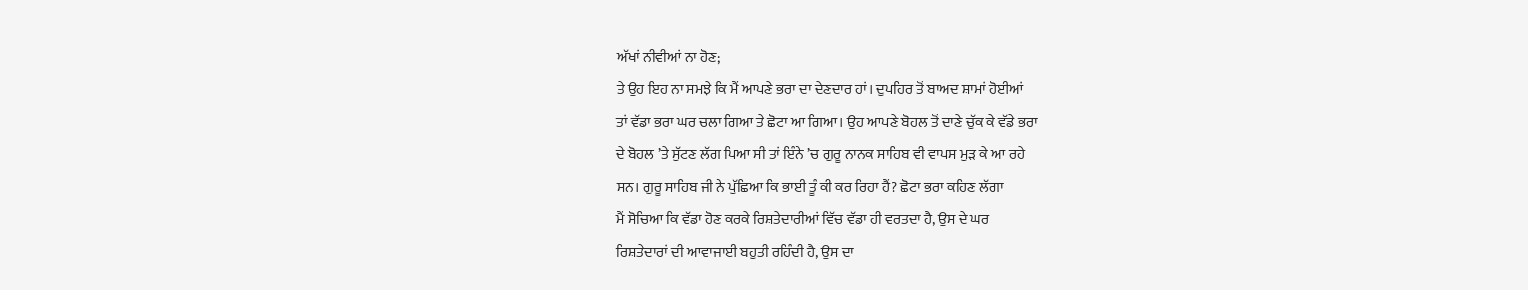ਅੱਖਾਂ ਨੀਵੀਆਂ ਨਾ ਹੋਣ;
ਤੇ ਉਹ ਇਹ ਨਾ ਸਮਝੇ ਕਿ ਮੈਂ ਆਪਣੇ ਭਰਾ ਦਾ ਦੇਣਦਾਰ ਹਾਂ। ਦੁਪਹਿਰ ਤੋਂ ਬਾਅਦ ਸ਼ਾਮਾਂ ਹੋਈਆਂ
ਤਾਂ ਵੱਡਾ ਭਰਾ ਘਰ ਚਲਾ ਗਿਆ ਤੇ ਛੋਟਾ ਆ ਗਿਆ। ਉਹ ਆਪਣੇ ਬੋਹਲ ਤੋਂ ਦਾਣੇ ਚੁੱਕ ਕੇ ਵੱਡੇ ਭਰਾ
ਦੇ ਬੋਹਲ ’ਤੇ ਸੁੱਟਣ ਲੱਗ ਪਿਆ ਸੀ ਤਾਂ ਇੰਨੇ ’ਚ ਗੁਰੂ ਨਾਨਕ ਸਾਹਿਬ ਵੀ ਵਾਪਸ ਮੁੜ ਕੇ ਆ ਰਹੇ
ਸਨ। ਗੁਰੂ ਸਾਹਿਬ ਜੀ ਨੇ ਪੁੱਛਿਆ ਕਿ ਭਾਈ ਤੂੰ ਕੀ ਕਰ ਰਿਹਾ ਹੈਂ? ਛੋਟਾ ਭਰਾ ਕਹਿਣ ਲੱਗਾ
ਮੈਂ ਸੋਚਿਆ ਕਿ ਵੱਡਾ ਹੋਣ ਕਰਕੇ ਰਿਸ਼ਤੇਦਾਰੀਆਂ ਵਿੱਚ ਵੱਡਾ ਹੀ ਵਰਤਦਾ ਹੈ, ਉਸ ਦੇ ਘਰ
ਰਿਸ਼ਤੇਦਾਰਾਂ ਦੀ ਆਵਾਜਾਈ ਬਹੁਤੀ ਰਹਿੰਦੀ ਹੈ, ਉਸ ਦਾ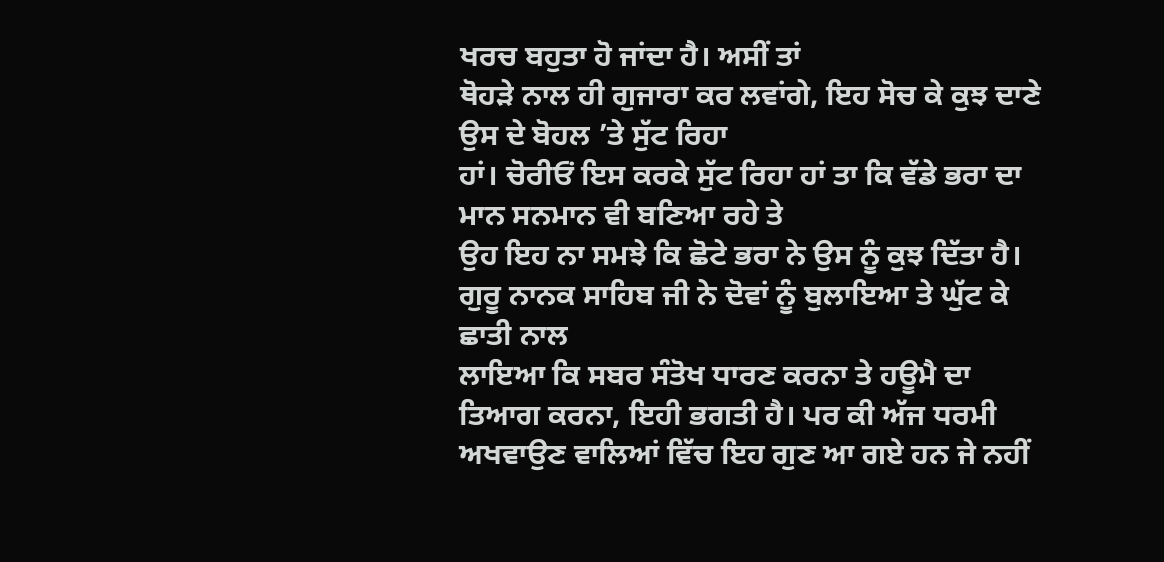ਖਰਚ ਬਹੁਤਾ ਹੋ ਜਾਂਦਾ ਹੈ। ਅਸੀਂ ਤਾਂ
ਥੋਹੜੇ ਨਾਲ ਹੀ ਗੁਜਾਰਾ ਕਰ ਲਵਾਂਗੇ, ਇਹ ਸੋਚ ਕੇ ਕੁਝ ਦਾਣੇ ਉਸ ਦੇ ਬੋਹਲ ’ਤੇ ਸੁੱਟ ਰਿਹਾ
ਹਾਂ। ਚੋਰੀਓਂ ਇਸ ਕਰਕੇ ਸੁੱਟ ਰਿਹਾ ਹਾਂ ਤਾ ਕਿ ਵੱਡੇ ਭਰਾ ਦਾ ਮਾਨ ਸਨਮਾਨ ਵੀ ਬਣਿਆ ਰਹੇ ਤੇ
ਉਹ ਇਹ ਨਾ ਸਮਝੇ ਕਿ ਛੋਟੇ ਭਰਾ ਨੇ ਉਸ ਨੂੰ ਕੁਝ ਦਿੱਤਾ ਹੈ।
ਗੁਰੂ ਨਾਨਕ ਸਾਹਿਬ ਜੀ ਨੇ ਦੋਵਾਂ ਨੂੰ ਬੁਲਾਇਆ ਤੇ ਘੁੱਟ ਕੇ ਛਾਤੀ ਨਾਲ
ਲਾਇਆ ਕਿ ਸਬਰ ਸੰਤੋਖ ਧਾਰਣ ਕਰਨਾ ਤੇ ਹਊਮੈ ਦਾ ਤਿਆਗ ਕਰਨਾ, ਇਹੀ ਭਗਤੀ ਹੈ। ਪਰ ਕੀ ਅੱਜ ਧਰਮੀ
ਅਖਵਾਉਣ ਵਾਲਿਆਂ ਵਿੱਚ ਇਹ ਗੁਣ ਆ ਗਏ ਹਨ ਜੇ ਨਹੀਂ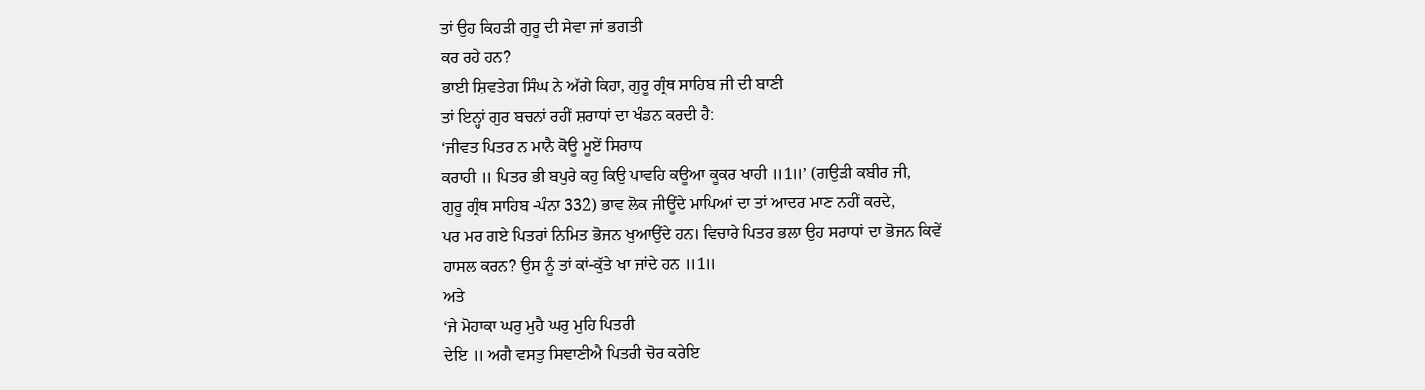ਤਾਂ ਉਹ ਕਿਹੜੀ ਗੁਰੂ ਦੀ ਸੇਵਾ ਜਾਂ ਭਗਤੀ
ਕਰ ਰਹੇ ਹਨ?
ਭਾਈ ਸ਼ਿਵਤੇਗ ਸਿੰਘ ਨੇ ਅੱਗੇ ਕਿਹਾ, ਗੁਰੂ ਗ੍ਰੰਥ ਸਾਹਿਬ ਜੀ ਦੀ ਬਾਣੀ
ਤਾਂ ਇਨ੍ਹਾਂ ਗੁਰ ਬਚਨਾਂ ਰਹੀਂ ਸ਼ਰਾਧਾਂ ਦਾ ਖੰਡਨ ਕਰਦੀ ਹੈ:
‘ਜੀਵਤ ਪਿਤਰ ਨ ਮਾਨੈ ਕੋਊ ਮੂਏਂ ਸਿਰਾਧ
ਕਰਾਹੀ ॥ ਪਿਤਰ ਭੀ ਬਪੁਰੇ ਕਹੁ ਕਿਉ ਪਾਵਹਿ ਕਊਆ ਕੂਕਰ ਖਾਹੀ ॥1॥’ (ਗਉੜੀ ਕਬੀਰ ਜੀ,
ਗੁਰੂ ਗ੍ਰੰਥ ਸਾਹਿਬ -ਪੰਨਾ 332) ਭਾਵ ਲੋਕ ਜੀਊਂਦੇ ਮਾਪਿਆਂ ਦਾ ਤਾਂ ਆਦਰ ਮਾਣ ਨਹੀਂ ਕਰਦੇ,
ਪਰ ਮਰ ਗਏ ਪਿਤਰਾਂ ਨਿਮਿਤ ਭੋਜਨ ਖੁਆਉਂਦੇ ਹਨ। ਵਿਚਾਰੇ ਪਿਤਰ ਭਲਾ ਉਹ ਸਰਾਧਾਂ ਦਾ ਭੋਜਨ ਕਿਵੇਂ
ਹਾਸਲ ਕਰਨ? ਉਸ ਨੂੰ ਤਾਂ ਕਾਂ-ਕੁੱਤੇ ਖਾ ਜਾਂਦੇ ਹਨ ॥1॥
ਅਤੇ
‘ਜੇ ਮੋਹਾਕਾ ਘਰੁ ਮੁਹੈ ਘਰੁ ਮੁਹਿ ਪਿਤਰੀ
ਦੇਇ ॥ ਅਗੈ ਵਸਤੁ ਸਿਞਾਣੀਐ ਪਿਤਰੀ ਚੋਰ ਕਰੇਇ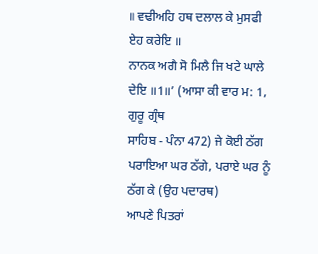॥ ਵਢੀਅਹਿ ਹਥ ਦਲਾਲ ਕੇ ਮੁਸਫੀ ਏਹ ਕਰੇਇ ॥
ਨਾਨਕ ਅਗੈ ਸੋ ਮਿਲੈ ਜਿ ਖਟੇ ਘਾਲੇ ਦੇਇ ॥1॥’ (ਆਸਾ ਕੀ ਵਾਰ ਮ: 1, ਗੁਰੂ ਗ੍ਰੰਥ
ਸਾਹਿਬ - ਪੰਨਾ 472) ਜੇ ਕੋਈ ਠੱਗ ਪਰਾਇਆ ਘਰ ਠੱਗੇ, ਪਰਾਏ ਘਰ ਨੂੰ ਠੱਗ ਕੇ (ਉਹ ਪਦਾਰਥ)
ਆਪਣੇ ਪਿਤਰਾਂ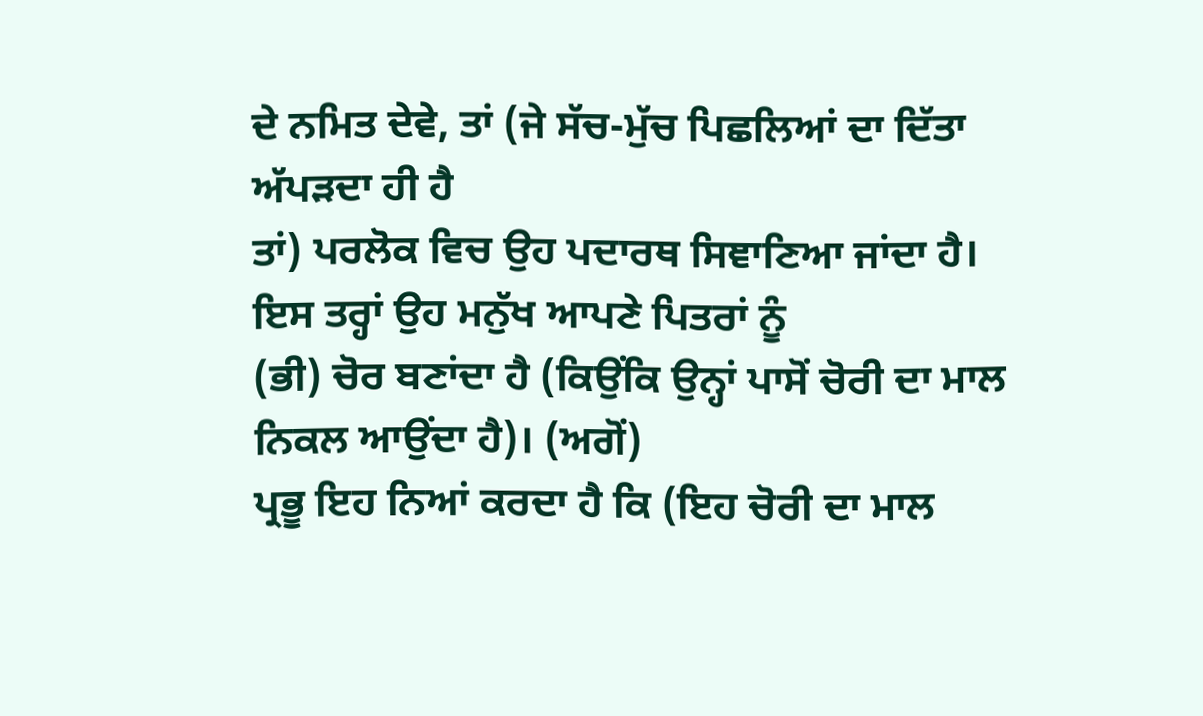ਦੇ ਨਮਿਤ ਦੇਵੇ, ਤਾਂ (ਜੇ ਸੱਚ-ਮੁੱਚ ਪਿਛਲਿਆਂ ਦਾ ਦਿੱਤਾ ਅੱਪੜਦਾ ਹੀ ਹੈ
ਤਾਂ) ਪਰਲੋਕ ਵਿਚ ਉਹ ਪਦਾਰਥ ਸਿਞਾਣਿਆ ਜਾਂਦਾ ਹੈ। ਇਸ ਤਰ੍ਹਾਂ ਉਹ ਮਨੁੱਖ ਆਪਣੇ ਪਿਤਰਾਂ ਨੂੰ
(ਭੀ) ਚੋਰ ਬਣਾਂਦਾ ਹੈ (ਕਿਉਂਕਿ ਉਨ੍ਹਾਂ ਪਾਸੋਂ ਚੋਰੀ ਦਾ ਮਾਲ ਨਿਕਲ ਆਉਂਦਾ ਹੈ)। (ਅਗੋਂ)
ਪ੍ਰਭੂ ਇਹ ਨਿਆਂ ਕਰਦਾ ਹੈ ਕਿ (ਇਹ ਚੋਰੀ ਦਾ ਮਾਲ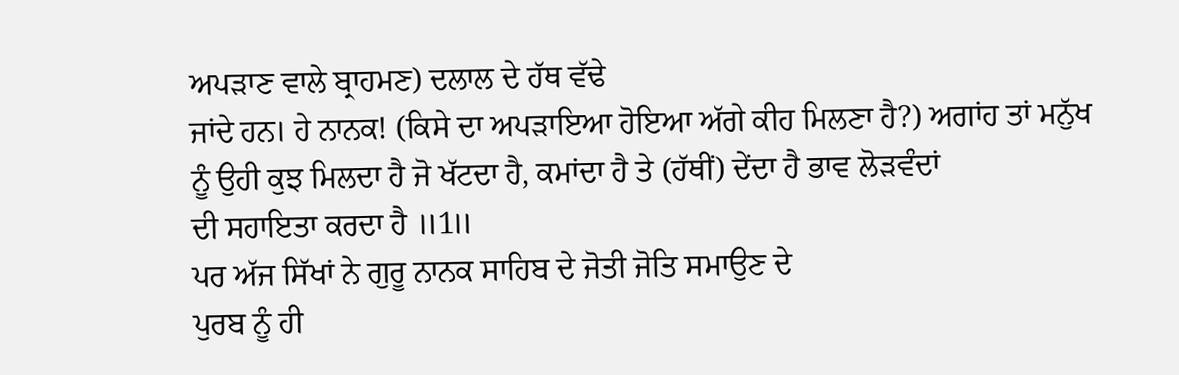ਅਪੜਾਣ ਵਾਲੇ ਬ੍ਰਾਹਮਣ) ਦਲਾਲ ਦੇ ਹੱਥ ਵੱਢੇ
ਜਾਂਦੇ ਹਨ। ਹੇ ਨਾਨਕ! (ਕਿਸੇ ਦਾ ਅਪੜਾਇਆ ਹੋਇਆ ਅੱਗੇ ਕੀਹ ਮਿਲਣਾ ਹੈ?) ਅਗਾਂਹ ਤਾਂ ਮਨੁੱਖ
ਨੂੰ ਉਹੀ ਕੁਝ ਮਿਲਦਾ ਹੈ ਜੋ ਖੱਟਦਾ ਹੈ, ਕਮਾਂਦਾ ਹੈ ਤੇ (ਹੱਥੀਂ) ਦੇਂਦਾ ਹੈ ਭਾਵ ਲੋੜਵੰਦਾਂ
ਦੀ ਸਹਾਇਤਾ ਕਰਦਾ ਹੈ ॥1॥
ਪਰ ਅੱਜ ਸਿੱਖਾਂ ਨੇ ਗੁਰੂ ਨਾਨਕ ਸਾਹਿਬ ਦੇ ਜੋਤੀ ਜੋਤਿ ਸਮਾਉਣ ਦੇ
ਪੁਰਬ ਨੂੰ ਹੀ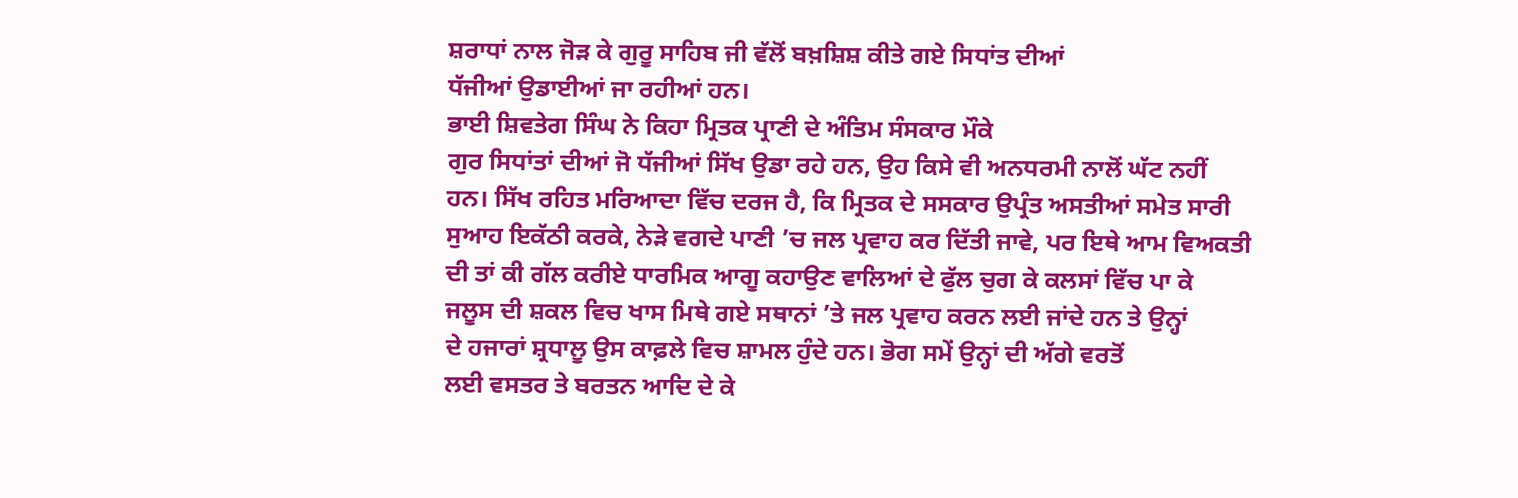ਸ਼ਰਾਧਾਂ ਨਾਲ ਜੋੜ ਕੇ ਗੁਰੂ ਸਾਹਿਬ ਜੀ ਵੱਲੋਂ ਬਖ਼ਸ਼ਿਸ਼ ਕੀਤੇ ਗਏ ਸਿਧਾਂਤ ਦੀਆਂ
ਧੱਜੀਆਂ ਉਡਾਈਆਂ ਜਾ ਰਹੀਆਂ ਹਨ।
ਭਾਈ ਸ਼ਿਵਤੇਗ ਸਿੰਘ ਨੇ ਕਿਹਾ ਮ੍ਰਿਤਕ ਪ੍ਰਾਣੀ ਦੇ ਅੰਤਿਮ ਸੰਸਕਾਰ ਮੌਕੇ
ਗੁਰ ਸਿਧਾਂਤਾਂ ਦੀਆਂ ਜੋ ਧੱਜੀਆਂ ਸਿੱਖ ਉਡਾ ਰਹੇ ਹਨ, ਉਹ ਕਿਸੇ ਵੀ ਅਨਧਰਮੀ ਨਾਲੋਂ ਘੱਟ ਨਹੀਂ
ਹਨ। ਸਿੱਖ ਰਹਿਤ ਮਰਿਆਦਾ ਵਿੱਚ ਦਰਜ ਹੈ, ਕਿ ਮ੍ਰਿਤਕ ਦੇ ਸਸਕਾਰ ਉਪ੍ਰੰਤ ਅਸਤੀਆਂ ਸਮੇਤ ਸਾਰੀ
ਸੁਆਹ ਇਕੱਠੀ ਕਰਕੇ, ਨੇੜੇ ਵਗਦੇ ਪਾਣੀ ’ਚ ਜਲ ਪ੍ਰਵਾਹ ਕਰ ਦਿੱਤੀ ਜਾਵੇ, ਪਰ ਇਥੇ ਆਮ ਵਿਅਕਤੀ
ਦੀ ਤਾਂ ਕੀ ਗੱਲ ਕਰੀਏ ਧਾਰਮਿਕ ਆਗੂ ਕਹਾਉਣ ਵਾਲਿਆਂ ਦੇ ਫੁੱਲ ਚੁਗ ਕੇ ਕਲਸਾਂ ਵਿੱਚ ਪਾ ਕੇ
ਜਲੂਸ ਦੀ ਸ਼ਕਲ ਵਿਚ ਖਾਸ ਮਿਥੇ ਗਏ ਸਥਾਨਾਂ ’ਤੇ ਜਲ ਪ੍ਰਵਾਹ ਕਰਨ ਲਈ ਜਾਂਦੇ ਹਨ ਤੇ ਉਨ੍ਹਾਂ
ਦੇ ਹਜਾਰਾਂ ਸ਼੍ਰਧਾਲੂ ਉਸ ਕਾਫ਼ਲੇ ਵਿਚ ਸ਼ਾਮਲ ਹੁੰਦੇ ਹਨ। ਭੋਗ ਸਮੇਂ ਉਨ੍ਹਾਂ ਦੀ ਅੱਗੇ ਵਰਤੋਂ
ਲਈ ਵਸਤਰ ਤੇ ਬਰਤਨ ਆਦਿ ਦੇ ਕੇ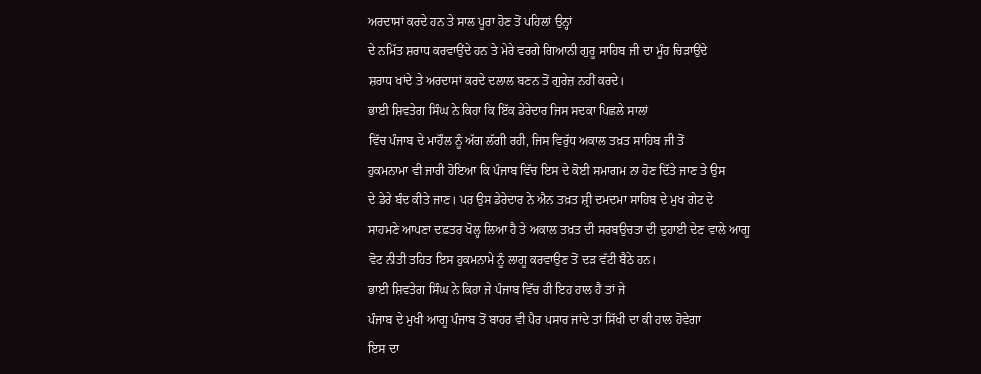ਅਰਦਾਸਾਂ ਕਰਦੇ ਹਨ ਤੇ ਸਾਲ ਪੂਰਾ ਹੋਣ ਤੋਂ ਪਹਿਲਾਂ ਉਨ੍ਹਾਂ
ਦੇ ਨਮਿੱਤ ਸ਼ਰਾਧ ਕਰਵਾਉਂਦੇ ਹਨ ਤੇ ਮੇਰੇ ਵਰਗੇ ਗਿਆਨੀ ਗੁਰੂ ਸਾਹਿਬ ਜੀ ਦਾ ਮੂੰਹ ਚਿੜਾਉਂਦੇ
ਸ਼ਰਾਧ ਖਾਂਦੇ ਤੇ ਅਰਦਾਸਾਂ ਕਰਦੇ ਦਲਾਲ ਬਣਨ ਤੋਂ ਗੁਰੇਜ਼ ਨਹੀਂ ਕਰਦੇ।
ਭਾਈ ਸ਼ਿਵਤੇਗ ਸਿੰਘ ਨੇ ਕਿਹਾ ਕਿ ਇੱਕ ਡੇਰੇਦਾਰ ਜਿਸ ਸਦਕਾ ਪਿਛਲੇ ਸਾਲਾਂ
ਵਿੱਚ ਪੰਜਾਬ ਦੇ ਮਾਹੌਲ ਨੂੰ ਅੱਗ ਲੱਗੀ ਰਹੀ, ਜਿਸ ਵਿਰੁੱਧ ਅਕਾਲ ਤਖ਼ਤ ਸਾਹਿਬ ਜੀ ਤੋਂ
ਹੁਕਮਨਾਮਾ ਵੀ ਜਾਰੀ ਹੋਇਆ ਕਿ ਪੰਜਾਬ ਵਿੱਚ ਇਸ ਦੇ ਕੋਈ ਸਮਾਗਮ ਨਾ ਹੋਣ ਦਿੱਤੇ ਜਾਣ ਤੇ ਉਸ
ਦੇ ਡੇਰੇ ਬੰਦ ਕੀਤੇ ਜਾਣ। ਪਰ ਉਸ ਡੇਰੇਦਾਰ ਨੇ ਐਨ ਤਖ਼ਤ ਸ਼੍ਰੀ ਦਮਦਮਾ ਸਾਹਿਬ ਦੇ ਮੁਖ ਗੇਟ ਦੇ
ਸਾਹਮਣੇ ਆਪਣਾ ਦਫ਼ਤਰ ਖੋਲ੍ਹ ਲਿਆ ਹੈ ਤੇ ਅਕਾਲ ਤਖ਼ਤ ਦੀ ਸਰਬਉਚਤਾ ਦੀ ਦੁਹਾਈ ਦੇਣ ਵਾਲੇ ਆਗੂ
ਵੋਟ ਨੀਤੀ ਤਹਿਤ ਇਸ ਹੁਕਮਨਾਮੇ ਨੂੰ ਲਾਗੂ ਕਰਵਾਉਣ ਤੋਂ ਦੜ ਵੱਟੀ ਬੈਠੇ ਹਨ।
ਭਾਈ ਸ਼ਿਵਤੇਗ ਸਿੰਘ ਨੇ ਕਿਹਾ ਜੇ ਪੰਜਾਬ ਵਿੱਚ ਹੀ ਇਹ ਹਾਲ ਹੈ ਤਾਂ ਜੇ
ਪੰਜਾਬ ਦੇ ਮੁਖੀ ਆਗੂ ਪੰਜਾਬ ਤੋਂ ਬਾਹਰ ਵੀ ਪੈਰ ਪਸਾਰ ਜਾਂਦੇ ਤਾਂ ਸਿੱਖੀ ਦਾ ਕੀ ਹਾਲ ਹੋਵੇਗਾ
ਇਸ ਦਾ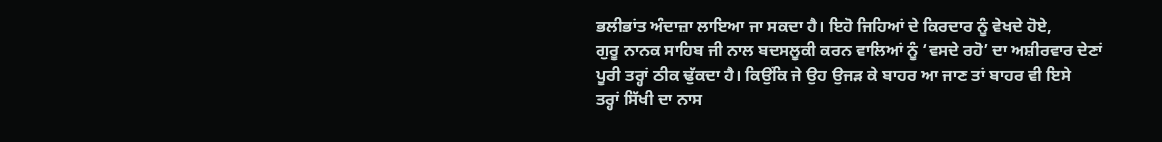ਭਲੀਭਾਂਤ ਅੰਦਾਜ਼ਾ ਲਾਇਆ ਜਾ ਸਕਦਾ ਹੈ। ਇਹੋ ਜਿਹਿਆਂ ਦੇ ਕਿਰਦਾਰ ਨੂੰ ਵੇਖਦੇ ਹੋਏ,
ਗੁਰੂ ਨਾਨਕ ਸਾਹਿਬ ਜੀ ਨਾਲ ਬਦਸਲੂਕੀ ਕਰਨ ਵਾਲਿਆਂ ਨੂੰ ‘ਵਸਦੇ ਰਹੋ’ ਦਾ ਅਸ਼ੀਰਵਾਰ ਦੇਣਾਂ
ਪੂਰੀ ਤਰ੍ਹਾਂ ਠੀਕ ਢੁੱਕਦਾ ਹੈ। ਕਿਉਂਕਿ ਜੇ ਉਹ ਉਜੜ ਕੇ ਬਾਹਰ ਆ ਜਾਣ ਤਾਂ ਬਾਹਰ ਵੀ ਇਸੇ
ਤਰ੍ਹਾਂ ਸਿੱਖੀ ਦਾ ਨਾਸ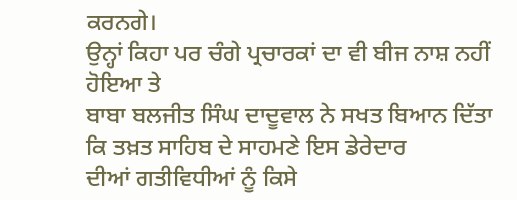ਕਰਨਗੇ।
ਉਨ੍ਹਾਂ ਕਿਹਾ ਪਰ ਚੰਗੇ ਪ੍ਰਚਾਰਕਾਂ ਦਾ ਵੀ ਬੀਜ ਨਾਸ਼ ਨਹੀਂ ਹੋਇਆ ਤੇ
ਬਾਬਾ ਬਲਜੀਤ ਸਿੰਘ ਦਾਦੂਵਾਲ ਨੇ ਸਖਤ ਬਿਆਨ ਦਿੱਤਾ ਕਿ ਤਖ਼ਤ ਸਾਹਿਬ ਦੇ ਸਾਹਮਣੇ ਇਸ ਡੇਰੇਦਾਰ
ਦੀਆਂ ਗਤੀਵਿਧੀਆਂ ਨੂੰ ਕਿਸੇ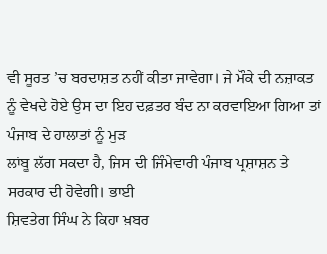ਵੀ ਸੂਰਤ ’ਚ ਬਰਦਾਸ਼ਤ ਨਹੀਂ ਕੀਤਾ ਜਾਵੇਗਾ। ਜੇ ਮੌਕੇ ਦੀ ਨਜ਼ਾਕਤ
ਨੂੰ ਵੇਖਦੇ ਹੋਏ ਉਸ ਦਾ ਇਹ ਦਫ਼ਤਰ ਬੰਦ ਨਾ ਕਰਵਾਇਆ ਗਿਆ ਤਾਂ ਪੰਜਾਬ ਦੇ ਹਾਲਾਤਾਂ ਨੂੰ ਮੁੜ
ਲਾਂਬੂ ਲੱਗ ਸਕਦਾ ਹੈ, ਜਿਸ ਦੀ ਜਿੰਮੇਵਾਰੀ ਪੰਜਾਬ ਪ੍ਰਸ਼ਾਸ਼ਨ ਤੇ ਸਰਕਾਰ ਦੀ ਹੋਵੇਗੀ। ਭਾਈ
ਸ਼ਿਵਤੇਗ ਸਿੰਘ ਨੇ ਕਿਹਾ ਖ਼ਬਰ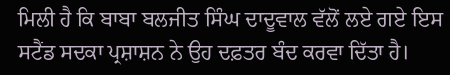ਮਿਲੀ ਹੈ ਕਿ ਬਾਬਾ ਬਲਜੀਤ ਸਿੰਘ ਦਾਦੂਵਾਲ ਵੱਲੋਂ ਲਏ ਗਏ ਇਸ
ਸਟੈਂਡ ਸਦਕਾ ਪ੍ਰਸ਼ਾਸ਼ਨ ਨੇ ਉਹ ਦਫ਼ਤਰ ਬੰਦ ਕਰਵਾ ਦਿੱਤਾ ਹੈ।